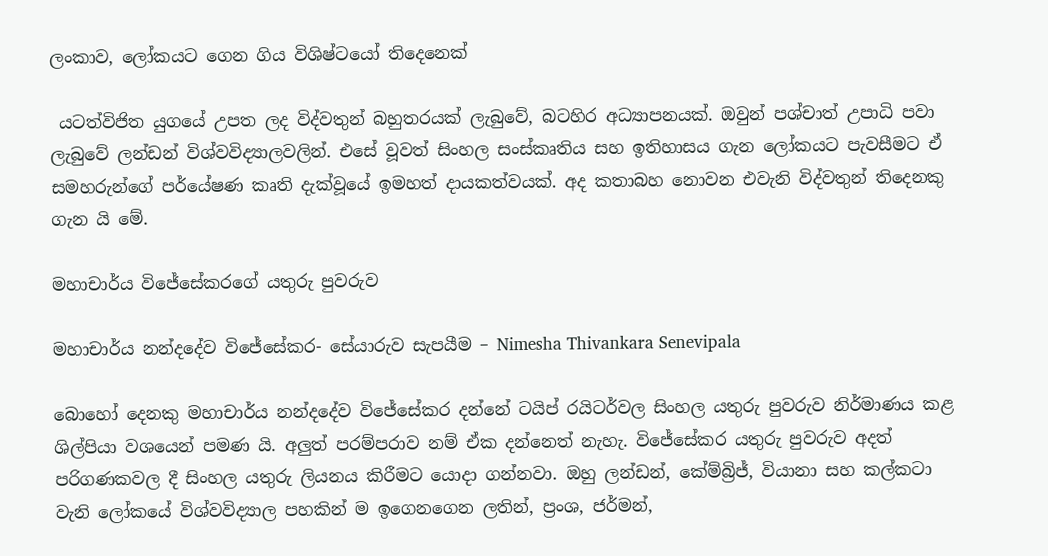ලංකාව, ලෝකයට ගෙන ගිය විශිෂ්ටයෝ තිදෙනෙක්

 යටත්විජිත යුගයේ උපත ලද විද්වතුන් බහුතරයක් ලැබුවේ, බටහිර අධ්‍යාපනයක්. ඔවුන් පශ්චාත් උපාධි පවා ලැබුවේ ලන්ඩන් විශ්වවිද්‍යාලවලින්. එසේ වූවත් සිංහල සංස්කෘතිය සහ ඉතිහාසය ගැන ලෝකයට පැවසීමට ඒ සමහරුන්ගේ පර්යේෂණ කෘති දැක්වූයේ ඉමහත් දායකත්වයක්. අද කතාබහ නොවන එවැනි විද්වතුන් තිදෙනකු ගැන යි මේ.

මහාචාර්ය විජේසේකරගේ යතුරු පුවරුව

මහාචාර්ය නන්දදේව විජේසේකර- සේයාරුව සැපයීම – Nimesha Thivankara Senevipala

බොහෝ දෙනකු මහාචාර්ය නන්දදේව විජේසේකර දන්නේ ටයිප් රයිටර්වල සිංහල යතුරු පුවරුව නිර්මාණය කළ ශිල්පියා වශයෙන් පමණ යි. අලුත් පරම්පරාව නම් ඒක දන්නෙත් නැහැ. විජේසේකර යතුරු පුවරුව අදත් පරිගණකවල දී සිංහල යතුරු ලියනය කිරීමට යොදා ගන්නවා. ඔහු ලන්ඩන්, කේම්බ්‍රිජ්, වියානා සහ කල්කටා වැනි ලෝකයේ විශ්වවිද්‍යාල පහකින් ම ඉගෙනගෙන ලතින්, ප්‍රංශ, ජර්මන්,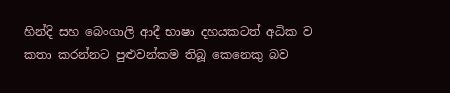හින්දි සහ බෙංගාලි ආදී භාෂා දහයකටත් අධික ව කතා කරන්නට පුළුවන්කම තිබූ කෙනෙකු බව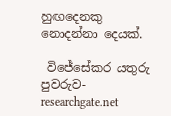හුඟදෙනකු නොදන්නා දෙයක්.

 විජේසේකර යතුරු පුවරුව- researchgate.net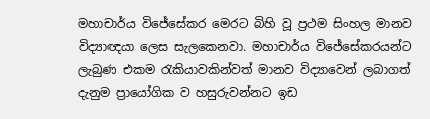මහාචාර්ය විජේසේකර මෙරට බිහි වූ ප්‍රථම සිංහල මානව විද්‍යාඥයා ලෙස සැලකෙනවා. මහාචාර්ය විජේසේකරයන්ට ලැබුණ එකම රැකියාවකින්වත් මානව විද්‍යාවෙන් ලබාගත් දැනුම ප්‍රායෝගික ව හසුරුවන්නට ඉඩ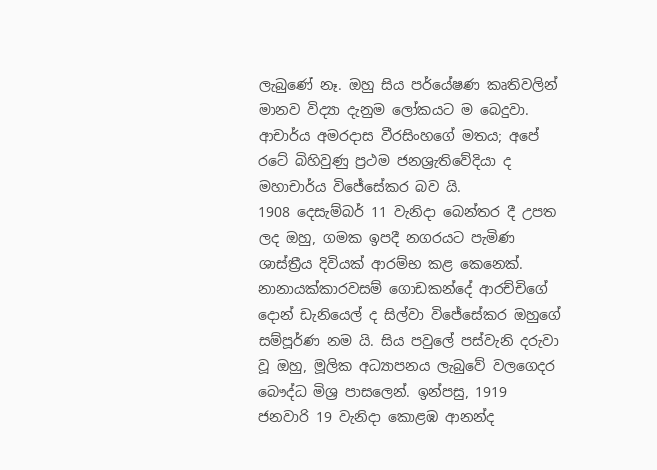ලැබුණේ නෑ. ඔහු සිය පර්යේෂණ කෘතිවලින් මානව විද්‍යා දැනුම ලෝකයට ම බෙදුවා. ආචාර්ය අමරදාස වීරසිංහගේ මතය; අපේ රටේ බිහිවුණු ප්‍රථම ජනශ්‍රැතිවේදියා ද මහාචාර්ය විජේසේකර බව යි.
1908 දෙසැම්බර් 11 වැනිදා බෙන්තර දී උපත ලද ඔහු, ගමක ඉපදී නගරයට පැමිණ ශාස්ත්‍රීය දිවියක් ආරම්භ කළ කෙනෙක්. නානායක්‌කාරවසම් ගොඩකන්දේ ආරච්චිගේ දොන් ඩැනියෙල් ද සිල්වා විජේසේකර ඔහුගේ සම්පූර්ණ නම යි. සිය පවුලේ පස්‌වැනි දරුවා වූ ඔහු, මූලික අධ්‍යාපනය ලැබුවේ වලගෙදර බෞද්ධ මිශ්‍ර පාසලෙන්. ඉන්පසු, 1919 ජනවාරි 19 වැනිදා කොළඹ ආනන්ද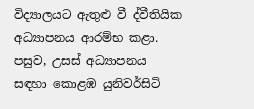විද්‍යාලයට ඇතුළු වී ද්වීතියික අධ්‍යාපනය ආරම්භ කළා. පසුව, උසස් අධ්‍යාපනය සඳහා කොළඹ යුනිවර්සිටි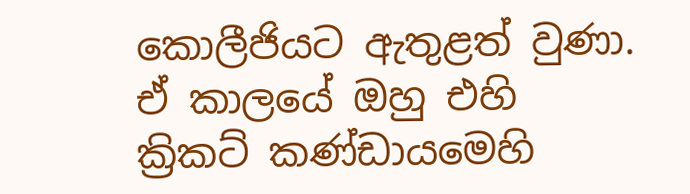කොලීජියට ඇතුළත් වුණා. ඒ කාලයේ ඔහු එහි ක්‍රිකට්‌ කණ්‌ඩායමෙහි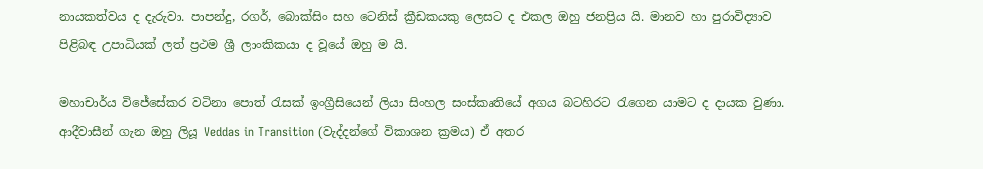නායකත්වය ද දැරුවා. පාපන්දු, රගර්, බොක්‌සිං සහ ටෙනිස්‌ ක්‍රීඩකයකු ලෙසට ද එකල ඔහු ජනප්‍රිය යි. මානව හා පුරාවිද්‍යාව පිළිබඳ උපාධියක්‌ ලත් ප්‍රථම ශ්‍රී ලාංකිකයා ද වූයේ ඔහු ම යි.

මහාචාර්ය විජේසේකර වටිනා පොත් රැසක් ඉංග්‍රීසියෙන් ලියා සිංහල සංස්කෘතියේ අගය බටහිරට රැගෙන යාමට ද දායක වුණා. ආදීවාසීන් ගැන ඔහු ලියූ Veddas in Transition (වැද්දන්ගේ විකාශන ක්‍රමය) ඒ අතර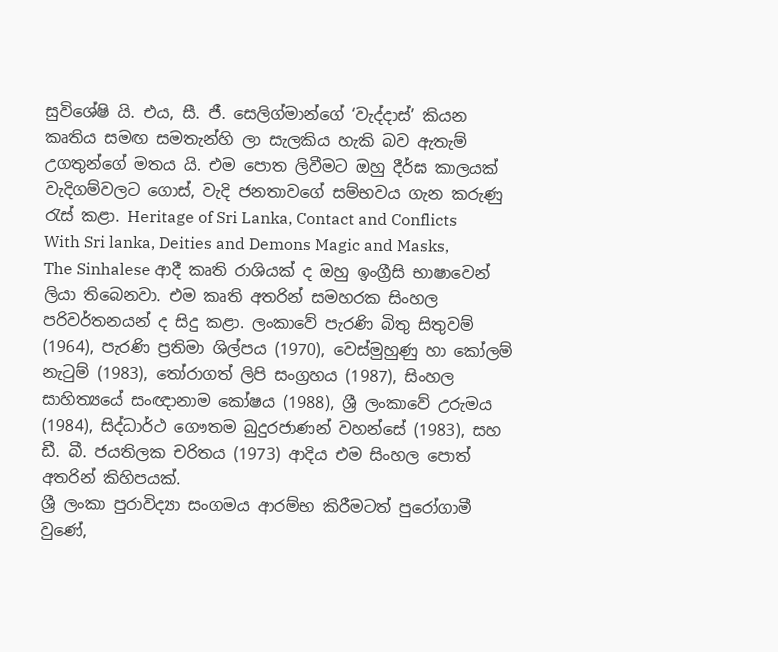සුවිශේෂි යි. එය, සී. ජී. සෙලිග්මාන්ගේ ‘වැද්දාස්’ කියන කෘතිය සමඟ සමතැන්හි ලා සැලකිය හැකි බව ඇතැම් උගතුන්ගේ මතය යි. එම පොත ලිවීමට ඔහු දීර්ඝ කාලයක්‌ වැදිගම්වලට ගොස්‌, වැදි ජනතාවගේ සම්භවය ගැන කරුණු රැස් කළා. Heritage of Sri Lanka, Contact and Conflicts With Sri lanka, Deities and Demons Magic and Masks, The Sinhalese ආදී කෘති රාශියක් ද ඔහු ඉංග්‍රීසි භාෂාවෙන් ලියා තිබෙනවා. එම කෘති අතරින් සමහරක සිංහල පරිවර්තනයන් ද සිදු කළා. ලංකාවේ පැරණි බිතු සිතුවම් (1964), පැරණි ප්‍රතිමා ශිල්පය (1970), වෙස්‌මුහුණු හා කෝලම් නැටුම් (1983), තෝරාගත් ලිපි සංග්‍රහය (1987), සිංහල සාහිත්‍යයේ සංඥානාම කෝෂය (1988), ශ්‍රී ලංකාවේ උරුමය (1984), සිද්ධාර්ථ ගෞතම බුදුරජාණන් වහන්සේ (1983), සහ ඩී. බී. ජයතිලක චරිතය (1973) ආදිය එම සිංහල පොත් අතරින් කිහිපයක්.
ශ්‍රී ලංකා පුරාවිද්‍යා සංගමය ආරම්භ කිරීමටත් පුරෝගාමී වුණේ,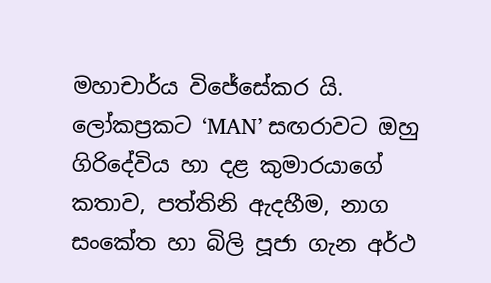මහාචාර්ය විජේසේකර යි. ලෝකප්‍රකට ‘MAN’ සඟරාවට ඔහු ගිරිදේවිය හා දළ කුමාරයාගේ කතාව, පත්තිනි ඇදහීම, නාග සංකේත හා බිලි පූජා ගැන අර්ථ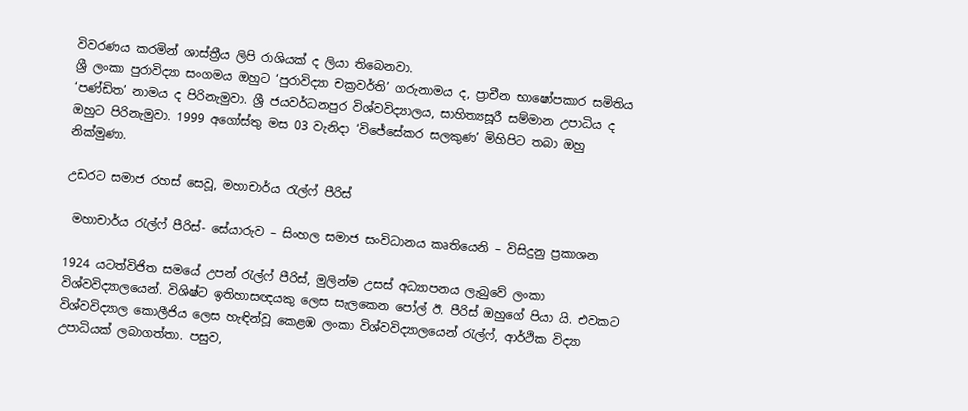විවරණය කරමින් ශාස්‌ත්‍රීය ලිපි රාශියක් ද ලියා තිබෙනවා.
ශ්‍රී ලංකා පුරාවිද්‍යා සංගමය ඔහුට ‘පුරාවිද්‍යා චක්‍රවර්ති’ ගරුනාමය ද, ප්‍රාචීන භාෂෝපකාර සමිතිය ‘පණ්‌ඩිත’ නාමය ද පිරිනැමුවා. ශ්‍රී ජයවර්ධනපුර විශ්වවිද්‍යාලය, සාහිත්‍යසූරී සම්මාන උපාධිය ද ඔහුට පිරිනැමුවා. 1999 අගෝස්‌තු මස 03 වැනිදා ‘විජේසේකර සලකුණ’ මිහිපිට තබා ඔහු නික්මුණා.

උඩරට සමාජ රහස් සෙවූ, මහාචාර්ය රැල්ෆ් පීරිස්

 මහාචාර්ය රැල්ෆ් පීරිස්- සේයාරුව – සිංහල සමාජ සංවිධානය කෘතියෙනි – විසිදුනු ප්‍රකාශන

1924 යටත්විජිත සමයේ උපන් රැල්ෆ් පීරිස්, මුලින්ම උසස් අධ්‍යාපනය ලැබුවේ ලංකා විශ්වවිද්‍යාලයෙන්. විශිෂ්ට ඉතිහාසඥයකු ලෙස සැලකෙන පෝල් ඊ. පීරිස් ඔහුගේ පියා යි. එවකට විශ්වවිද්‍යාල කොලීජිය ලෙස හැඳින්වූ කෙළඹ ලංකා විශ්වවිද්‍යාලයෙන් රැල්ෆ්, ආර්ථික විද්‍යා උපාධියක් ලබාගත්තා. පසුව,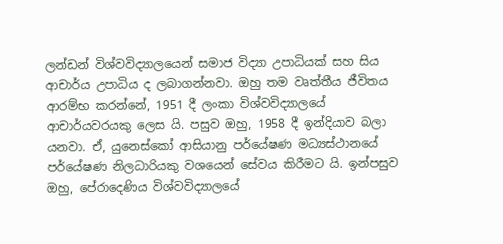ලන්ඩන් විශ්වවිද්‍යාලයෙන් සමාජ විද්‍යා උපාධියක් සහ සිය ආචාර්ය උපාධිය ද ලබාගන්නවා. ඔහු තම වෘත්තීය ජීවිතය ආරම්භ කරන්නේ, 1951 දී ලංකා විශ්වවිද්‍යාලයේ ආචාර්යවරයකු ලෙස යි. පසුව ඔහු, 1958 දී ඉන්දියාව බලා යනවා. ඒ, යුනෙස්කෝ ආසියානු පර්යේෂණ මධ්‍යස්ථානයේ පර්යේෂණ නිලධාරියකු වශයෙන් සේවය කිරීමට යි. ඉන්පසුව ඔහු, පේරාදෙණිය විශ්වවිද්‍යාලයේ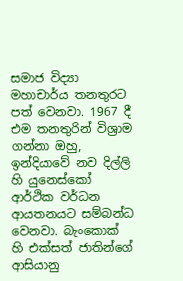සමාජ විද්‍යා මහාචාර්ය තනතුරට පත් වෙනවා. 1967 දී එම තනතුරින් විශ්‍රාම ගන්නා ඔහු, ඉන්දියාවේ නව දිල්ලි හි යුනෙස්කෝ ආර්ථික වර්ධන ආයතනයට සම්බන්ධ වෙනවා. බැංකොක් හි එක්සත් ජාතින්ගේ ආසියානු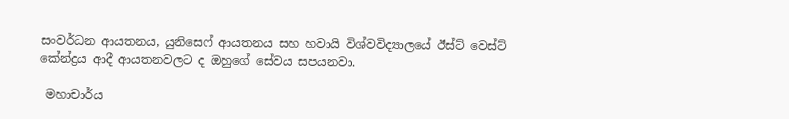සංවර්ධන ආයතනය, යුනිසෙෆ් ආයතනය සහ හවායි විශ්වවිද්‍යාලයේ ඊස්ට් වෙස්ට් කේන්ද්‍රය ආදී ආයතනවලට ද ඔහුගේ සේවය සපයනවා.

 මහාචාර්ය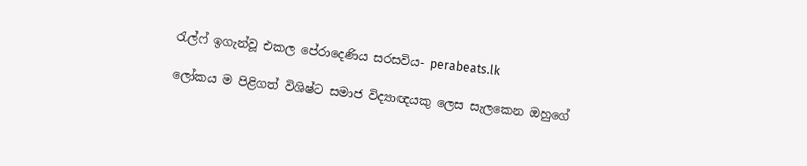රැල්ෆ් ඉගැන්වූ එකල පේරාදෙණිය සරසවිය- perabeats.lk

ලෝකය ම පිළිගත් විශිෂ්ට සමාජ විද්‍යාඥයකු ලෙස සැලකෙන ඔහුගේ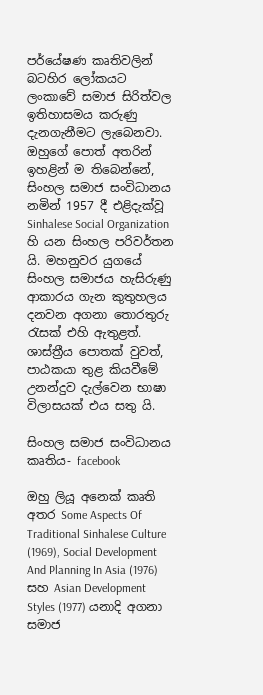පර්යේෂණ කෘතිවලින් බටහිර ලෝකයට ලංකාවේ සමාජ සිරිත්වල ඉතිහාසමය කරුණු දැනගැනීමට ලැබෙනවා. ඔහුගේ පොත් අතරින් ඉහළින් ම තිබෙන්නේ, සිංහල සමාජ සංවිධානය නමින් 1957 දී එළිදැක්වූ Sinhalese Social Organization හි යන සිංහල පරිවර්තන යි. මහනුවර යුගයේ සිංහල සමාජය හැසිරුණු ආකාරය ගැන කුතුහලය දනවන අගනා තොරතුරු රැසක් එහි ඇතුළත්. ශාස්ත්‍රීය පොතක් වුවත්, පාඨකයා තුළ කියවීමේ උනන්දුව දැල්වෙන භාෂා විලාසයක් එය සතු යි.

සිංහල සමාජ සංවිධානය කෘතිය- facebook

ඔහු ලියූ අනෙක් කෘති අතර Some Aspects Of Traditional Sinhalese Culture (1969), Social Development And Planning In Asia (1976) සහ Asian Development Styles (1977) යනාදි අගනා සමාජ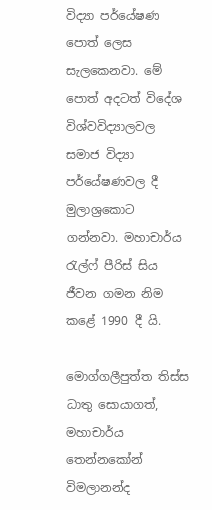විද්‍යා පර්යේෂණ පොත් ලෙස සැලකෙනවා. මේ පොත් අදටත් විදේශ විශ්වවිද්‍යාලවල සමාජ විද්‍යා පර්යේෂණවල දී මුලාශ්‍රකොට ගන්නවා. මහාචාර්ය රැල්ෆ් පීරිස් සිය ජීවන ගමන නිම කළේ 1990 දී යි.

මොග්ගලීපුත්ත තිස්ස ධාතු සොයාගත්, මහාචාර්ය තෙන්නකෝන් විමලානන්ද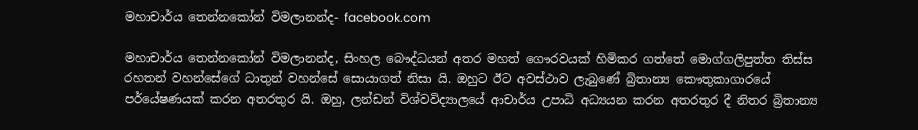මහාචාර්ය තෙන්නකෝන් විමලානන්ද- facebook.com

මහාචාර්ය තෙන්නකෝන් විමලානන්ද, සිංහල බෞද්ධයන් අතර මහත් ගෞරවයක් හිමිකර ගත්තේ මොග්ගලිපුත්ත තිස්ස රහතන් වහන්සේගේ ධාතුන් වහන්සේ සොයාගත් නිසා යි. ඔහුට ඊට අවස්ථාව ලැබුණේ බ්‍රිතාන්‍ය කෞතුකාගාරයේ පර්යේෂණයක් කරන අතරතුර යි. ඔහු, ලන්ඩන් විශ්වවිද්‍යාලයේ ආචාර්ය උපාධි අධ්‍යයන කරන අතරතුර දී නිතර බ්‍රිතාන්‍ය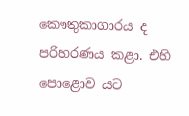කෞතුකාගාරය ද පරිහරණය කළා. එහි පොළොව යට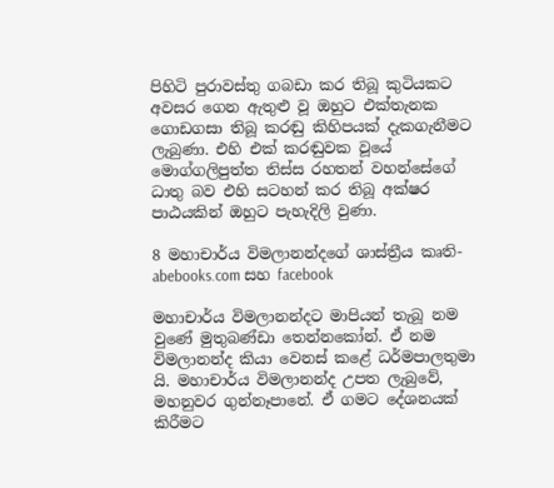පිහිටි පුරාවස්තු ගබඩා කර තිබූ කුටියකට අවසර ගෙන ඇතුළු වූ ඔහුට එක්තැනක ගොඩගසා තිබූ කරඬු කිහිපයක් දැකගැනීමට ලැබුණා. එහි එක් කරඬුවක වූයේ මොග්ගලිපුත්ත තිස්ස රහතන් වහන්සේගේ ධාතු බව එහි සටහන් කර තිබූ අක්ෂර පාඨයකින් ඔහුට පැහැදිලි වුණා.

8 මහාචාර්ය විමලානන්දගේ ශාස්ත්‍රීය කෘති- abebooks.com සහ facebook

මහාචාර්ය විමලානන්දට මාපියන් තැබූ නම වුණේ මුතුබණ්ඩා තෙන්නකෝන්. ඒ නම විමලානන්ද කියා වෙනස් කළේ ධර්මපාලතුමා යි. මහාචාර්ය විමලානන්ද උපත ලැබුවේ, මහනුවර ගුන්නෑපානේ. ඒ ගමට දේශනයක් කිරීමට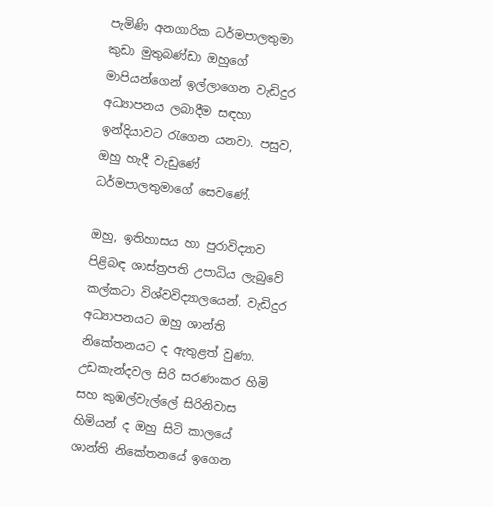පැමිණි අනගාරික ධර්මපාලතුමා කුඩා මුතුබණ්ඩා ඔහුගේ මාපියන්ගෙන් ඉල්ලාගෙන වැඩිදුර අධ්‍යාපනය ලබාදීම සඳහා ඉන්දියාවට රැගෙන යනවා. පසුව, ඔහු හැදී වැඩුණේ ධර්මපාලතුමාගේ සෙවණේ.

ඔහු, ඉතිහාසය හා පුරාවිද්‍යාව පිළිබඳ ශාස්ත්‍රපති උපාධිය ලැබුවේ කල්කටා විශ්වවිද්‍යාලයෙන්. වැඩිදුර අධ්‍යාපනයට ඔහු ශාන්ති නිකේතනයට ද ඇතුළත් වුණා. උඩකැන්දවල සිරි සරණංකර හිමි සහ කුඹල්වැල්ලේ සිරිනිවාස හිමියන් ද ඔහු සිටි කාලයේ ශාන්ති නිකේතනයේ ඉගෙන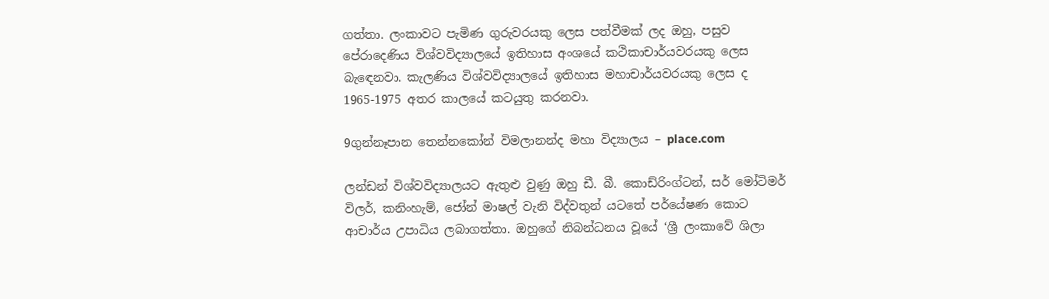ගත්තා. ලංකාවට පැමිණ ගුරුවරයකු ලෙස පත්වීමක් ලද ඔහු, පසුව පේරාදෙණිය විශ්වවිද්‍යාලයේ ඉතිහාස අංශයේ කථිකාචාර්යවරයකු ලෙස බැඳෙනවා. කැලණිය විශ්වවිද්‍යාලයේ ඉතිහාස මහාචාර්යවරයකු ලෙස ද 1965-1975 අතර කාලයේ කටයුතු කරනවා.

9ගුන්නෑපාන තෙන්නකෝන් විමලානන්ද මහා විද්‍යාලය – place.com

ලන්ඩන් විශ්වවිද්‍යාලයට ඇතුළු වුණු ඔහු ඩී. බී. කොඩ්රිංග්ටන්, සර් මෝටිමර් විලර්, කනිංහැම්, ජෝන් මාෂල් වැනි විද්වතුන් යටතේ පර්යේෂණ කොට ආචාර්ය උපාධිය ලබාගත්තා. ඔහුගේ නිබන්ධනය වූයේ ‘ශ්‍රී ලංකාවේ ශිලා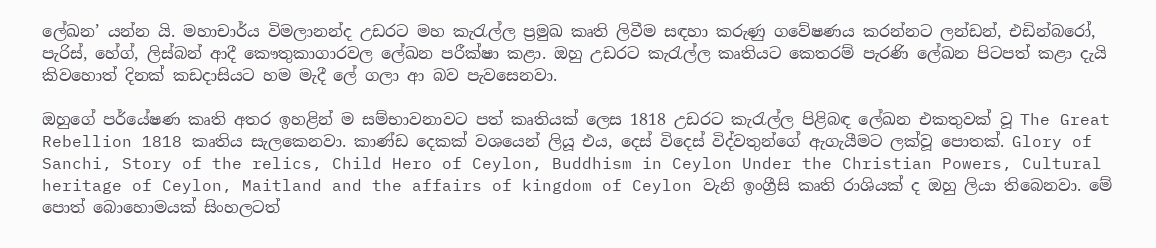ලේඛන’ යන්න යි. මහාචාර්ය විමලානන්ද උඩරට මහ කැරැල්ල ප්‍රමුඛ කෘති ලිවීම සඳහා කරුණු ගවේෂණය කරන්නට ලන්ඩන්, එඩින්බරෝ, පැරිස්, හේග්, ලිස්බන් ආදී කෞතුකාගාරවල ලේඛන පරීක්ෂා කළා. ඔහු උඩරට කැරැල්ල කෘතියට කෙතරම් පැරණි ලේඛන පිටපත් කළා දැයි කිවහොත් දිනක් කඩදාසියට හම මැදී ලේ ගලා ආ බව පැවසෙනවා.

ඔහුගේ පර්යේෂණ කෘති අතර ඉහළින් ම සම්භාවනාවට පත් කෘතියක් ලෙස 1818 උඩරට කැරැල්ල පිළිබඳ ලේඛන එකතුවක් වූ The Great Rebellion 1818 කෘතිය සැලකෙනවා. කාණ්ඩ දෙකක් වශයෙන් ලියූ එය, දෙස් විදෙස් විද්වතුන්ගේ ඇගැයීමට ලක්වූ පොතක්. Glory of Sanchi, Story of the relics, Child Hero of Ceylon, Buddhism in Ceylon Under the Christian Powers, Cultural heritage of Ceylon, Maitland and the affairs of kingdom of Ceylon වැනි ඉංග්‍රීසි කෘති රාශියක් ද ඔහු ලියා තිබෙනවා. මේ පොත් බොහොමයක් සිංහලටත්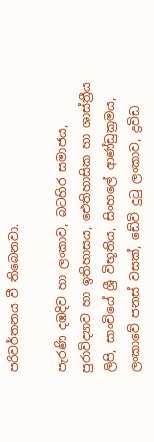පරිවර්තනය වී තිබෙනවා.

පැරණි දඹදිව හා ලංකාව, බටහිර සමාජය, පුරාවිද්‍යාව හා ඉතිහාසය, ඓතිහාසික හා ශාස්ත්‍රීය ලිපි, සාංචියේ ශ්‍රී විභූතිය, සිංහලේ ආණ්ඩුක්‍රමය, ලංකාවේ පනස් වසක්, ඩේවි දුටු ලංකාව, ද්‍රවිඩ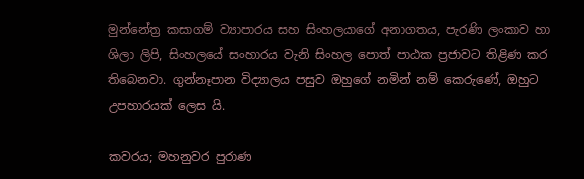මුන්නේත්‍ර කසාගම් ව්‍යාපාරය සහ සිංහලයාගේ අනාගතය, පැරණි ලංකාව හා ශිලා ලිපි, සිංහලයේ සංහාරය වැනි සිංහල පොත් පාඨක ප්‍රජාවට තිළිණ කර තිබෙනවා. ගුන්නෑපාන විද්‍යාලය පසුව ඔහුගේ නමින් නම් කෙරුණේ, ඔහුට උපහාරයක් ලෙස යි.

කවරය; මහනුවර පුරාණ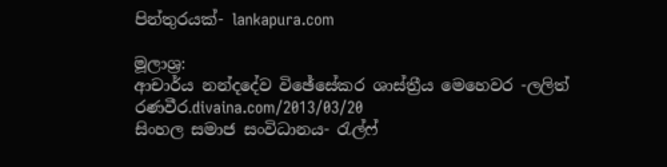පින්තුරයක්- lankapura.com

මූලාශ්‍ර:
ආචාර්ය නන්දදේව විඡේසේකර ශාස්‌ත්‍රීය මෙහෙවර -ලලිත් රණවීර.divaina.com/2013/03/20
සිංහල සමාජ සංවිධානය- රැල්ෆ්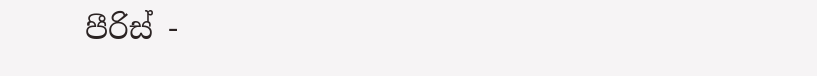පීරිස් -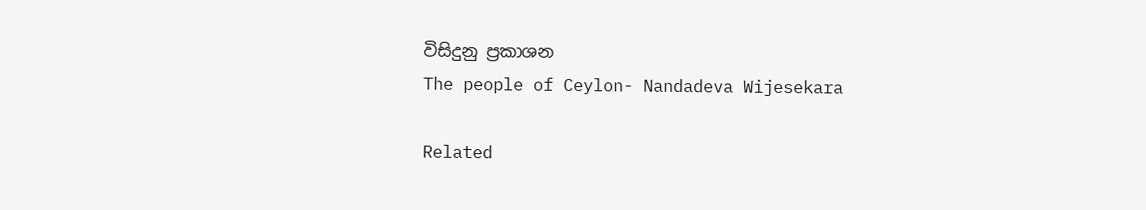විසිදුනු ප්‍රකාශන
The people of Ceylon- Nandadeva Wijesekara

Related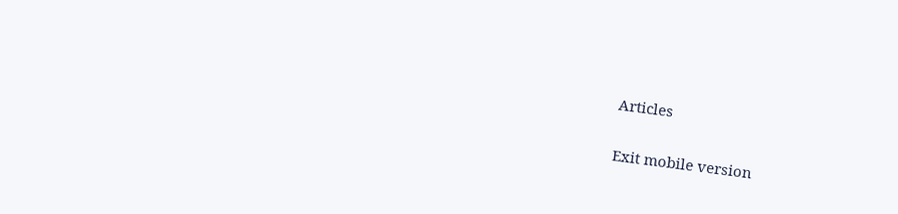Articles

Exit mobile version